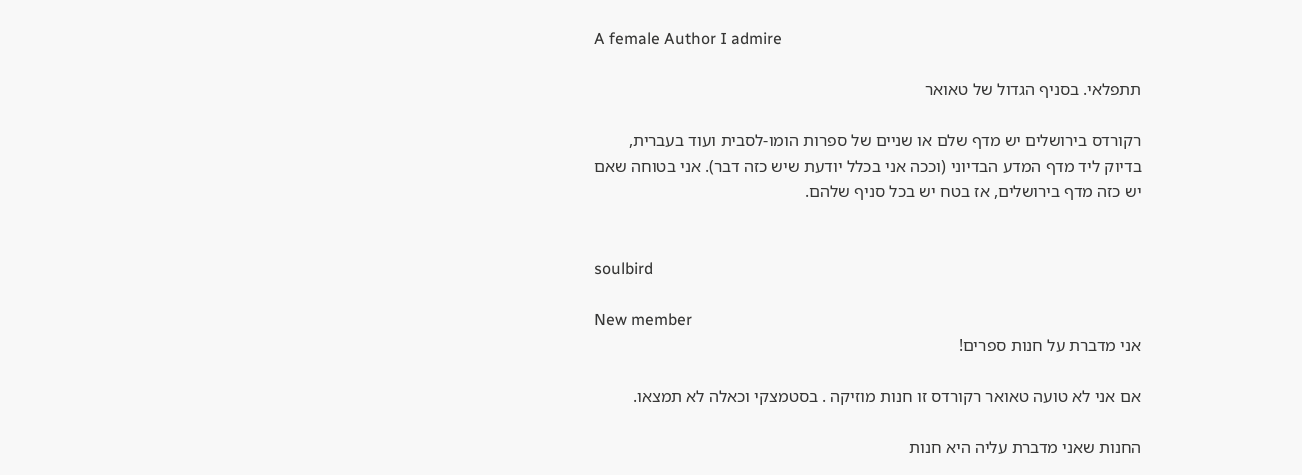A female Author I admire

תתפלאי. בסניף הגדול של טאואר

רקורדס בירושלים יש מדף שלם או שניים של ספרות הומו-לסבית ועוד בעברית, בדיוק ליד מדף המדע הבדיוני (וככה אני בכלל יודעת שיש כזה דבר). אני בטוחה שאם יש כזה מדף בירושלים, אז בטח יש בכל סניף שלהם.


soulbird

New member
אני מדברת על חנות ספרים!

אם אני לא טועה טאואר רקורדס זו חנות מוזיקה . בסטמצקי וכאלה לא תמצאו.

החנות שאני מדברת עליה היא חנות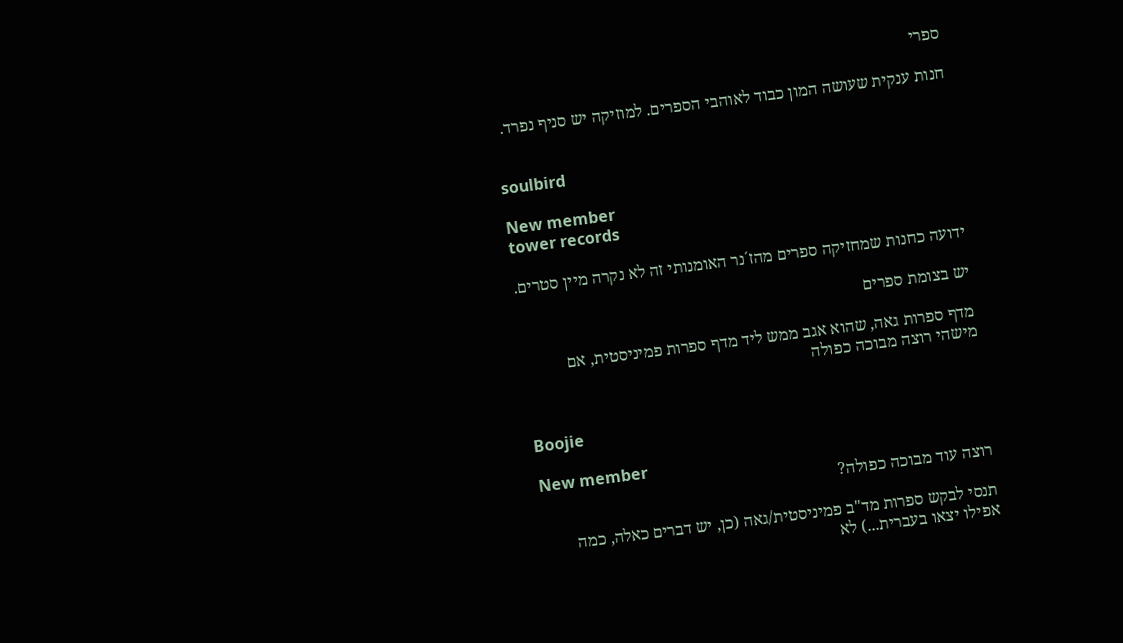ספרי

חנות ענקית שעושה המון כבוד לאוהבי הספרים. למוזיקה יש סניף נפרד.


soulbird

New member
tower records

ידועה כחנות שמחזיקה ספרים מהז´נר האומנותי זה לא נקרה מיין סטרים.

יש בצומת ספרים

מדף ספרות גאה, שהוא אגב ממש ליד מדף ספרות פמיניסטית, אם מישהי רוצה מבוכה כפולה


Boojie

New member
רוצה עוד מבוכה כפולה?

תנסי לבקש ספרות מד"ב פמיניסטית/גאה (כן, יש דברים כאלה, כמה אפילו יצאו בעברית...) לא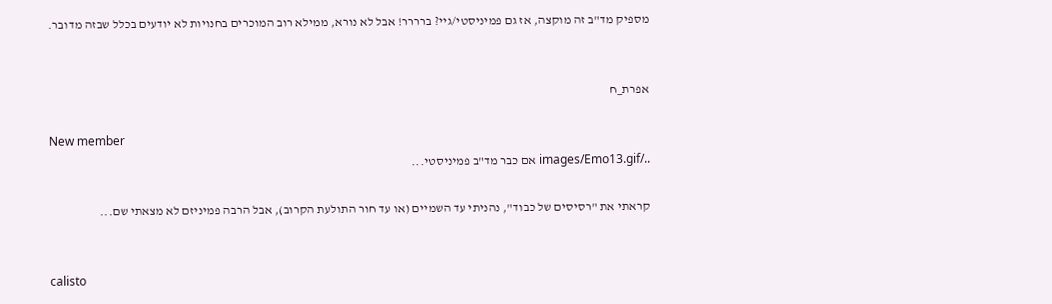מספיק מד"ב זה מוקצה, אז גם פמיניסטי/גיי? ברררר! אבל לא נורא, ממילא רוב המוכרים בחנויות לא יודעים בכלל שבזה מדובר.


אפרת_ח

New member
../images/Emo13.gif אם כבר מד"ב פמיניסטי...

קראתי את "רסיסים של כבוד", נהניתי עד השמיים (או עד חור התולעת הקרוב), אבל הרבה פמיניזם לא מצאתי שם...


calisto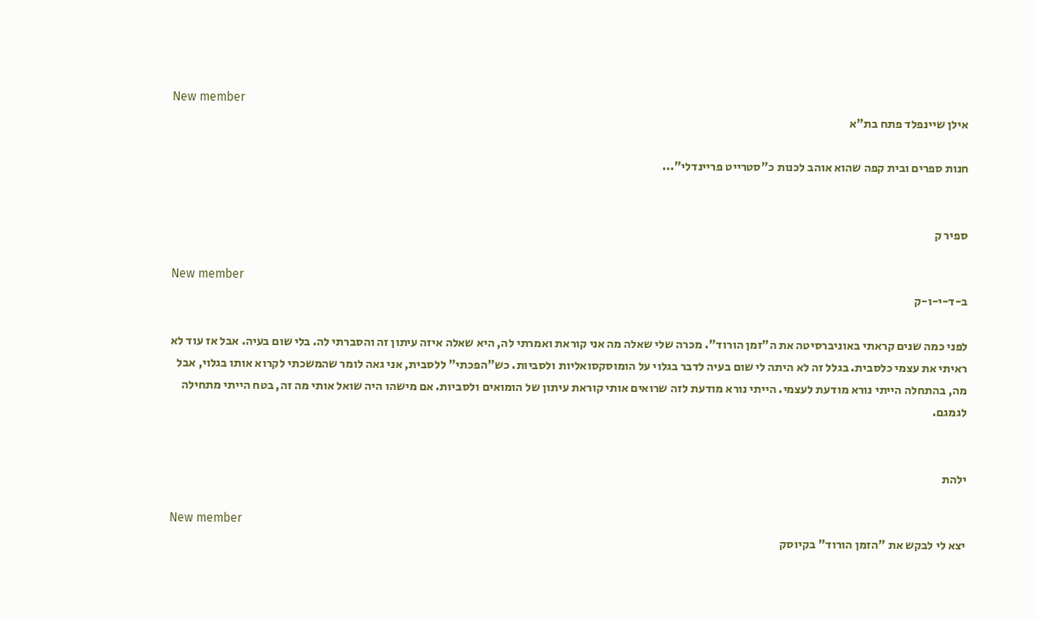New member
אילן שיינפלד פתח בת"א

חנות ספרים ובית קפה שהוא אוהב לכנות כ"סטרייט פריינדלי"...


ספיר ק

New member
ב-ד-י-ו-ק

לפני כמה שנים קראתי באוניברסיטה את ה"זמן הורוד". מכרה שלי שאלה מה אני קוראת ואמרתי לה, היא שאלה איזה עיתון זה והסברתי לה. בלי שום בעיה. אבל אז עוד לא ראיתי את עצמי כלסבית. בגלל זה לא היתה לי שום בעיה לדבר בגלוי על הומוסקסואליות ולסביות. כש"הפכתי" ללסבית, אני גאה לומר שהמשכתי לקרוא אותו בגלוי, אבל מה, בהתחלה הייתי נורא מודעת לעצמי. הייתי נורא מודעת לזה שרואים אותי קוראת עיתון של הומואים ולסביות. אם מישהו היה שואל אותי מה זה, בטח הייתי מתחילה לגמגם.


ילהת

New member
יצא לי לבקש את "הזמן הורוד" בקיוסק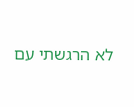לא הרגשתי עם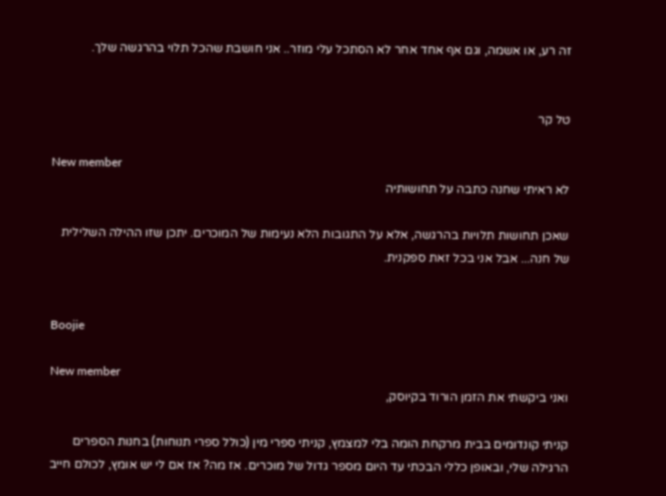זה רע, או אשמה, וגם אף אחד אחר לא הסתכל עלי מוזר.. אני חושבת שהכל תלוי בהרגשה שלך.


טל קר

New member
לא ראיתי שחנה כתבה על תחושותיה

שאכן תחושות תלויות בהרגשה, אלא על התגובות הלא נעימות של המוכרים. יתכן שזו ההילה השלילית של חנה... אבל אני בכל זאת ספקנית.


Boojie

New member
ואני ביקשתי את הזמן הורוד בקיוסק,

קניתי קונדומים בבית מרקחת הומה בלי למצמץ, קניתי ספרי מין (כולל ספרי תנוחות) בחנות הספרים הרגילה שלי, ובאופן כללי הבכתי עד היום מספר גדול של מוכרים. אז מה? אז אם לי יש אומץ, לכולם חייב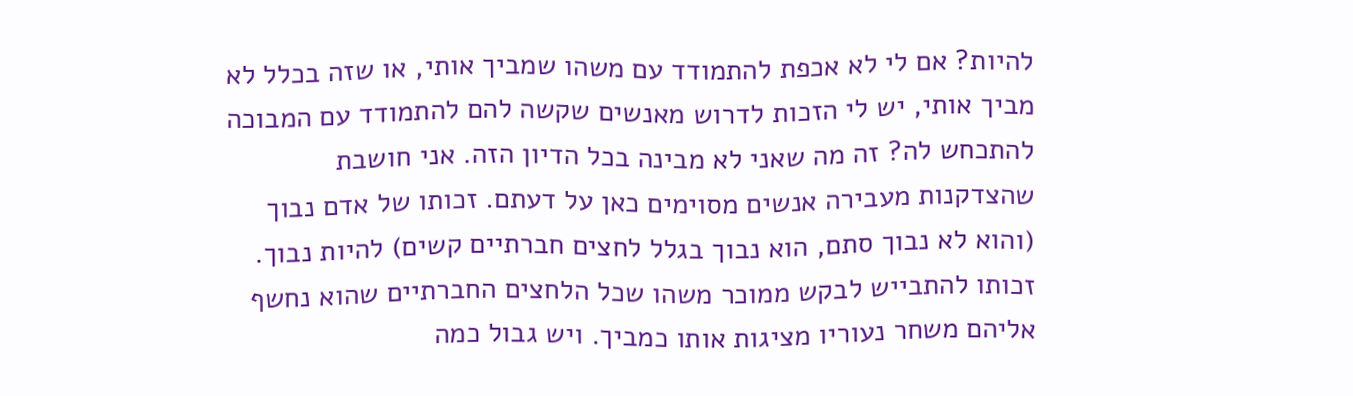להיות? אם לי לא אכפת להתמודד עם משהו שמביך אותי, או שזה בכלל לא מביך אותי, יש לי הזכות לדרוש מאנשים שקשה להם להתמודד עם המבוכה להתכחש לה? זה מה שאני לא מבינה בכל הדיון הזה. אני חושבת שהצדקנות מעבירה אנשים מסוימים כאן על דעתם. זכותו של אדם נבוך (והוא לא נבוך סתם, הוא נבוך בגלל לחצים חברתיים קשים) להיות נבוך. זכותו להתבייש לבקש ממוכר משהו שכל הלחצים החברתיים שהוא נחשף אליהם משחר נעוריו מציגות אותו כמביך. ויש גבול כמה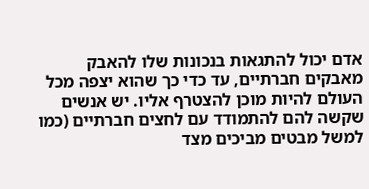אדם יכול להתגאות בנכונות שלו להאבק מאבקים חברתיים, עד כדי כך שהוא יצפה מכל העולם להיות מוכן להצטרף אליו. יש אנשים שקשה להם להתמודד עם לחצים חברתיים (כמו למשל מבטים מביכים מצד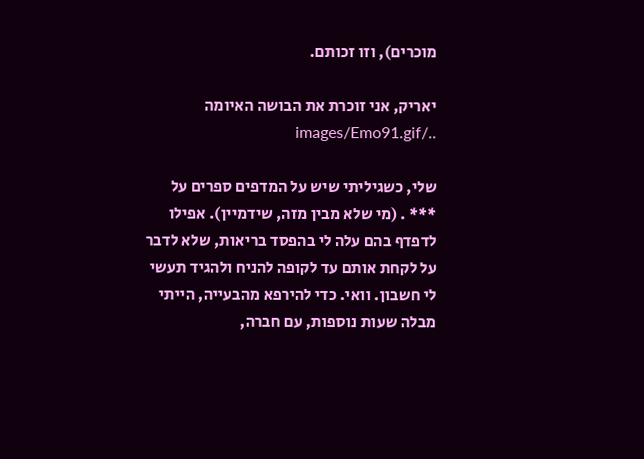מוכרים), וזו זכותם.

יאריק, אני זוכרת את הבושה האיומה ../images/Emo91.gif

שלי, כשגיליתי שיש על המדפים ספרים על *** . (מי שלא מבין מזה, שידמיין). אפילו לדפדף בהם עלה לי בהפסד בריאות, שלא לדבר על לקחת אותם עד לקופה להניח ולהגיד תעשי לי חשבון. וואי. כדי להירפא מהבעייה, הייתי מבלה שעות נוספות, עם חברה,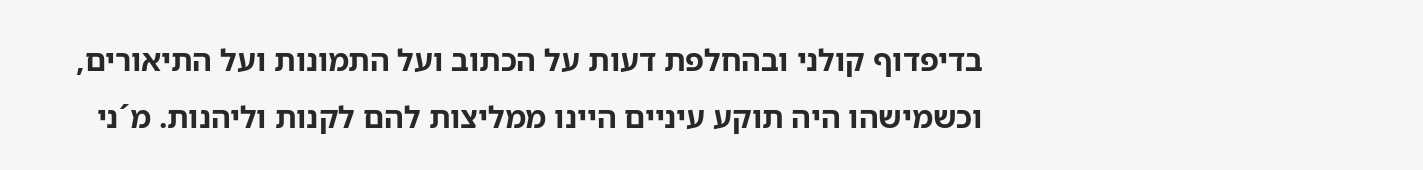בדיפדוף קולני ובהחלפת דעות על הכתוב ועל התמונות ועל התיאורים, וכשמישהו היה תוקע עיניים היינו ממליצות להם לקנות וליהנות. מ´ני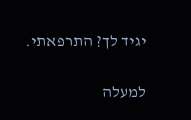יגיד לך? התרפאתי.

למעלה